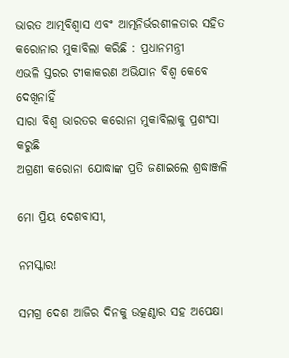ଭାରତ ଆତ୍ମବିଶ୍ୱାସ ଏବଂ ଆତ୍ମନିର୍ଭରଶୀଳତାର ସହିତ କରୋନାର ମୁକାବିଲା କରିଛି : ପ୍ରଧାନମନ୍ତ୍ରୀ
ଏଭଳି ସ୍ତରର ଟୀକାକରଣ ଅଭିଯାନ ବିଶ୍ୱ କେବେ ଦେଖିନାହିଁ
ସାରା ବିଶ୍ୱ ଭାରତର କରୋନା ମୁକାବିଲାକୁ ପ୍ରଶଂସା କରୁଛି
ଅଗ୍ରଣୀ କରୋନା ଯୋଦ୍ଧାଙ୍କ ପ୍ରତି ଜଣାଇଲେ ଶ୍ରଦ୍ଧାଞ୍ଜଳି

ମୋ ପ୍ରିୟ ଦେଶବାସୀ,

ନମସ୍କାର!

ସମଗ୍ର ଦେଶ ଆଜିର ଦିନକୁ ଉତ୍କଣ୍ଠାର ସହ ଅପେକ୍ଷା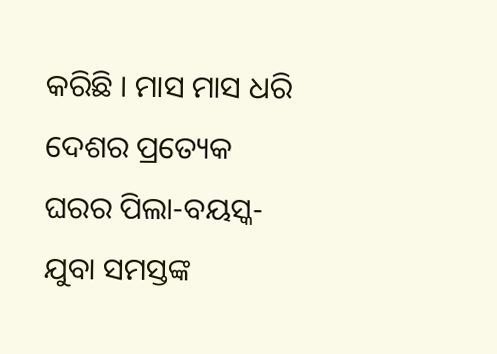କରିଛି । ମାସ ମାସ ଧରି ଦେଶର ପ୍ରତ୍ୟେକ ଘରର ପିଲା-ବୟସ୍କ-ଯୁବା ସମସ୍ତଙ୍କ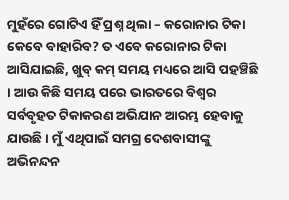ମୁହଁରେ ଗୋଟିଏ ହିଁ ପ୍ରଶ୍ନ ଥିଲା – କରୋନାର ଟିକା କେବେ ବାହାରିବ? ତ ଏବେ କରୋନାର ଟିକା ଆସିଯାଇଛି, ଖୁବ୍ କମ୍ ସମୟ ମଧ୍ୟରେ ଆସି ପହଞ୍ଚିଛି । ଆଉ କିଛି ସମୟ ପରେ ଭାରତରେ ବିଶ୍ୱର ସର୍ବବୃହତ ଟିକାକରଣ ଅଭିଯାନ ଆରମ୍ଭ ହେବାକୁ ଯାଉଛି । ମୁଁ ଏଥିପାଇଁ ସମଗ୍ର ଦେଶବାସୀଙ୍କୁ ଅଭିନନ୍ଦନ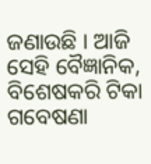ଜଣାଉଛି । ଆଜି ସେହି ବୈଜ୍ଞାନିକ, ବିଶେଷକରି ଟିକା ଗବେଷଣା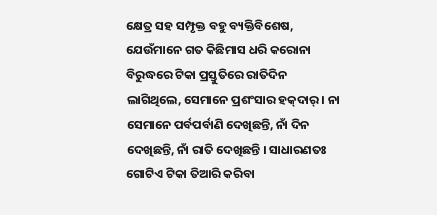କ୍ଷେତ୍ର ସହ ସମ୍ପୃକ୍ତ ବହୁ ବ୍ୟକ୍ତିବିଶେଷ, ଯେଉଁମାନେ ଗତ କିଛିମାସ ଧରି କରୋନା ବିରୁଦ୍ଧରେ ଟିକା ପ୍ରସ୍ତୁତିରେ ରାତିଦିନ ଲାଗିଥିଲେ, ସେମାନେ ପ୍ରଶଂସାର ହକ୍‌ଦାର୍ । ନା ସେମାନେ ପର୍ବପର୍ବାଣି ଦେଖିଛନ୍ତି, ନାଁ ଦିନ ଦେଖିଛନ୍ତି, ନାଁ ରାତି ଦେଖିଛନ୍ତି । ସାଧାରଣତଃ ଗୋଟିଏ ଟିକା ତିଆରି କରିବା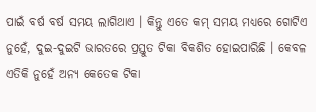ପାଇଁ ବର୍ଷ ବର୍ଷ ସମୟ ଲାଗିଥାଏ । କିନ୍ତୁ ଏତେ କମ୍ ସମୟ ମଧ୍ୟରେ ଗୋଟିଏ ନୁହେଁ, ଦୁଇ-ଦୁଇଟି ଭାରତରେ ପ୍ରସ୍ତୁତ ଟିକା ବିକଶିତ ହୋଇପାରିଛି । କେବଳ ଏତିକି ନୁହେଁ ଅନ୍ୟ କେତେକ ଟିକା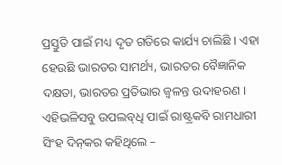ପ୍ରସ୍ତୁତି ପାଇଁ ମଧ୍ୟ ଦୃତ ଗତିରେ କାର୍ଯ୍ୟ ଚାଲିଛି । ଏହା ହେଉଛି ଭାରତର ସାମର୍ଥ୍ୟ, ଭାରତର ବୈଜ୍ଞାନିକ ଦକ୍ଷତା, ଭାରତର ପ୍ରତିଭାର ଜ୍ୱଳନ୍ତ ଉଦାହରଣ । ଏହିଭଳିସବୁ ଉପଲବ୍‌ଧି ପାଇଁ ରାଷ୍ଟ୍ରକବି ରାମଧାରୀ ସିଂହ ଦିନ୍‌କର କହିଥିଲେ –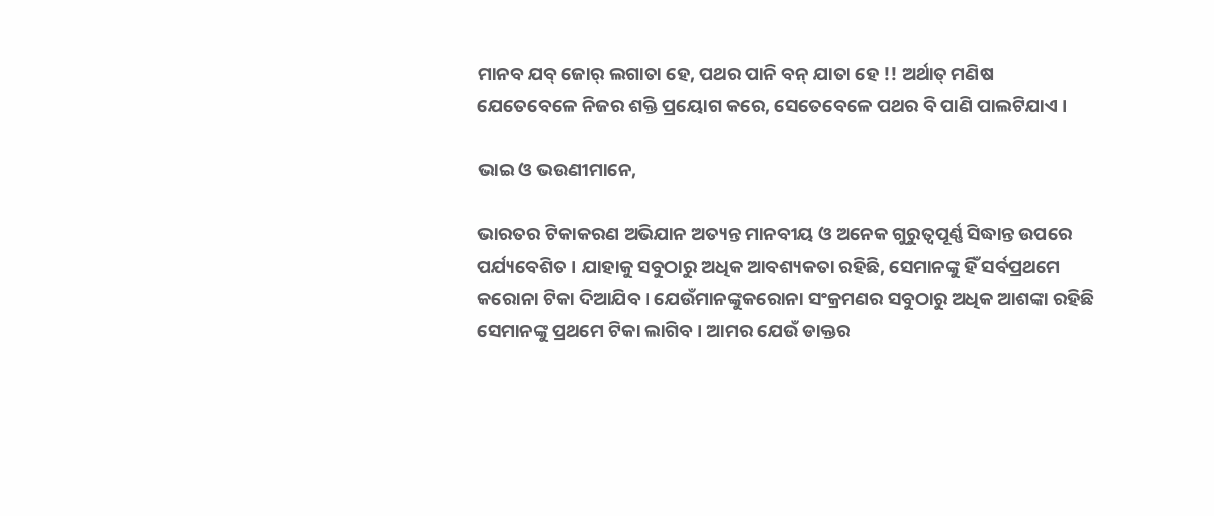ମାନବ ଯବ୍ ଜୋର୍ ଲଗାତା ହେ, ପଥର ପାନି ବନ୍ ଯାତା ହେ !! ଅର୍ଥାତ୍ ମଣିଷ ଯେତେବେଳେ ନିଜର ଶକ୍ତି ପ୍ରୟୋଗ କରେ, ସେତେବେଳେ ପଥର ବି ପାଣି ପାଲଟିଯାଏ ।

ଭାଇ ଓ ଭଉଣୀମାନେ,

ଭାରତର ଟିକାକରଣ ଅଭିଯାନ ଅତ୍ୟନ୍ତ ମାନବୀୟ ଓ ଅନେକ ଗୁରୁତ୍ୱପୂର୍ଣ୍ଣ ସିଦ୍ଧାନ୍ତ ଉପରେ ପର୍ଯ୍ୟବେଶିତ । ଯାହାକୁ ସବୁଠାରୁ ଅଧିକ ଆବଶ୍ୟକତା ରହିଛି, ସେମାନଙ୍କୁ ହିଁ ସର୍ବପ୍ରଥମେ କରୋନା ଟିକା ଦିଆଯିବ । ଯେଉଁମାନଙ୍କୁକରୋନା ସଂକ୍ରମଣର ସବୁଠାରୁ ଅଧିକ ଆଶଙ୍କା ରହିଛି ସେମାନଙ୍କୁ ପ୍ରଥମେ ଟିକା ଲାଗିବ । ଆମର ଯେଉଁ ଡାକ୍ତର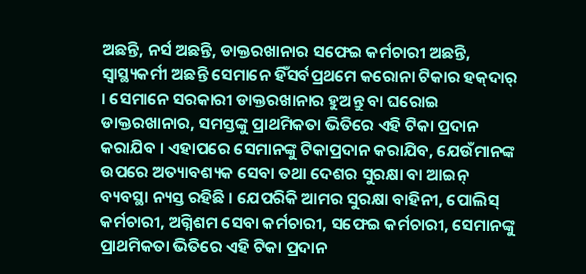ଅଛନ୍ତି, ନର୍ସ ଅଛନ୍ତି, ଡାକ୍ତରଖାନାର ସଫେଇ କର୍ମଚାରୀ ଅଛନ୍ତି, ସ୍ୱାସ୍ଥ୍ୟକର୍ମୀ ଅଛନ୍ତି ସେମାନେ ହିଁସର୍ବପ୍ରଥମେ କରୋନା ଟିକାର ହକ୍‌ଦାର୍ । ସେମାନେ ସରକାରୀ ଡାକ୍ତରଖାନାର ହୁଅନ୍ତୁ ବା ଘରୋଇ ଡାକ୍ତରଖାନାର, ସମସ୍ତଙ୍କୁ ପ୍ରାଥମିକତା ଭିତିରେ ଏହି ଟିକା ପ୍ରଦାନ କରାଯିବ । ଏହାପରେ ସେମାନଙ୍କୁ ଟିକାପ୍ରଦାନ କରାଯିବ, ଯେଉଁମାନଙ୍କ ଉପରେ ଅତ୍ୟାବଶ୍ୟକ ସେବା ତଥା ଦେଶର ସୁରକ୍ଷା ବା ଆଇନ୍ ବ୍ୟବସ୍ଥା ନ୍ୟସ୍ତ ରହିଛି । ଯେପରିକି ଆମର ସୁରକ୍ଷା ବାହିନୀ, ପୋଲିସ୍ କର୍ମଚାରୀ, ଅଗ୍ନିଶମ ସେବା କର୍ମଚାରୀ, ସଫେଇ କର୍ମଚାରୀ, ସେମାନଙ୍କୁ ପ୍ରାଥମିକତା ଭିତିରେ ଏହି ଟିକା ପ୍ରଦାନ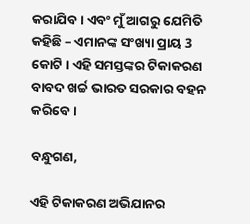କରାଯିବ । ଏବଂ ମୁଁ ଆଗରୁ ଯେମିତି କହିଛି – ଏମାନଙ୍କ ସଂଖ୍ୟା ପ୍ରାୟ 3 କୋଟି । ଏହି ସମସ୍ତଙ୍କର ଟିକାକରଣ ବାବଦ ଖର୍ଚ୍ଚ ଭାରତ ସରକାର ବହନ କରିବେ।

ବନ୍ଧୁଗଣ,

ଏହି ଟିକାକରଣ ଅଭିଯାନର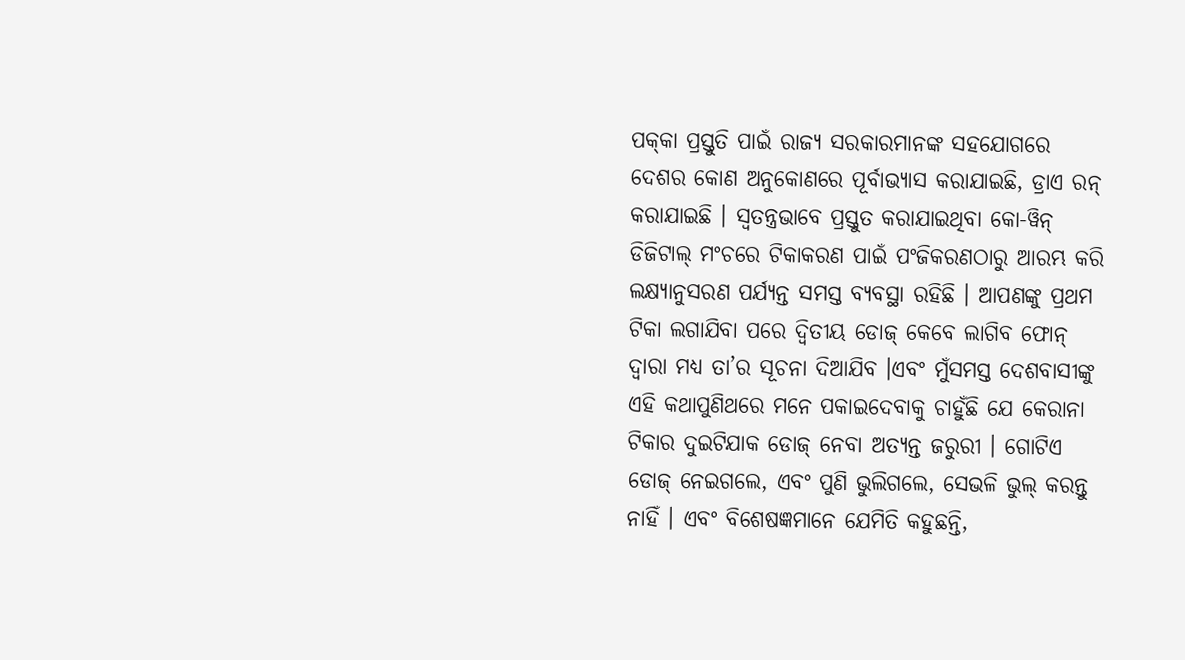ପକ୍‌କା ପ୍ରସ୍ତୁତି ପାଇଁ ରାଜ୍ୟ ସରକାରମାନଙ୍କ ସହଯୋଗରେ ଦେଶର କୋଣ ଅନୁକୋଣରେ ପୂର୍ବାଭ୍ୟାସ କରାଯାଇଛି, ଡ୍ରାଏ ରନ୍ କରାଯାଇଛି । ସ୍ୱତନ୍ତ୍ରଭାବେ ପ୍ରସ୍ତୁତ କରାଯାଇଥିବା କୋ-ୱିନ୍ ଡିଜିଟାଲ୍ ମଂଚରେ ଟିକାକରଣ ପାଇଁ ପଂଜିକରଣଠାରୁ ଆରମ୍ଭ କରି ଲକ୍ଷ୍ୟାନୁସରଣ ପର୍ଯ୍ୟନ୍ତ ସମସ୍ତ ବ୍ୟବସ୍ଥା ରହିଛି । ଆପଣଙ୍କୁ ପ୍ରଥମ ଟିକା ଲଗାଯିବା ପରେ ଦ୍ୱିତୀୟ ଡୋଜ୍ କେବେ ଲାଗିବ ଫୋନ୍ ଦ୍ୱାରା ମଧ୍ୟ ତା’ର ସୂଚନା ଦିଆଯିବ ।ଏବଂ ମୁଁସମସ୍ତ ଦେଶବାସୀଙ୍କୁ ଏହି କଥାପୁଣିଥରେ ମନେ ପକାଇଦେବାକୁ ଚାହୁଁଛି ଯେ କେରାନା ଟିକାର ଦୁଇଟିଯାକ ଡୋଜ୍ ନେବା ଅତ୍ୟନ୍ତ ଜରୁରୀ । ଗୋଟିଏ ଡୋଜ୍ ନେଇଗଲେ, ଏବଂ ପୁଣି ଭୁଲିଗଲେ, ସେଭଳି ଭୁଲ୍ କରନ୍ତୁ ନାହିଁ । ଏବଂ ବିଶେଷଜ୍ଞମାନେ ଯେମିତି କହୁଛନ୍ତି,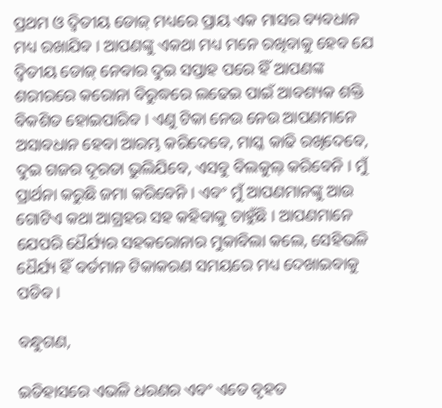ପ୍ରଥମ ଓ ଦ୍ୱିତୀୟ ଡୋଜ୍ ମଧ୍ୟରେ ପ୍ରାୟ ଏକ ମାସର ବ୍ୟବଧାନ ମଧ୍ୟ ରଖାଯିବ । ଆପଣଙ୍କୁ ଏକଥା ମଧ୍ୟ ମନେ ରଖିବାକୁ ହେବ ଯେ ଦ୍ୱିତୀୟ ଡୋଜ୍ ନେବାର ଦୁଇ ସପ୍ତାହ ପରେ ହିଁ ଆପଣଙ୍କ ଶରୀରରେ କରୋନା ବିରୁଦ୍ଧରେ ଲଢେଇ ପାଇଁ ଆବଶ୍ୟକ ଶକ୍ତି ବିକଶିତ ହୋଇପାରିବ । ଏଣୁ ଟିକା ନେଉ ନେଉ ଆପଣମାନେ ଅସାବଧାନ ହେବା ଆରମ୍ଭ କରିଦେବେ, ମାସ୍କ କାଢି ରଖିଦେବେ, ଦୁଇ ଗଜର ଦୂରତା ଭୁଲିଯିବେ, ଏସବୁ ବିଲକୁଲ୍ କରିବେନି । ମୁଁ ପ୍ରାର୍ଥନା କରୁଛି ଜମା କରିବେନି । ଏବଂ ମୁଁ ଆପଣମାନଙ୍କୁ ଆଉ ଗୋଟିଏ କଥା ଆଗ୍ରହର ସହ କହିବାକୁ ଚାହୁଁଛି । ଆପଣମାନେ ଯେପରି ଧୈର୍ଯ୍ୟର ସହକରୋନାର ମୁକାବିଲା କଲେ, ସେହିଭଳି ଧୈର୍ଯ୍ୟ ହିଁ ବର୍ତମାନ ଟିକାକରଣ ସମୟରେ ମଧ୍ୟ ଦେଖାଇବାକୁ ପଡିବ ।

ବନ୍ଧୁଗଣ,

ଇତିହାସରେ ଏଭଳି ଧରଣର ଏବଂ ଏତେ ବୃହତ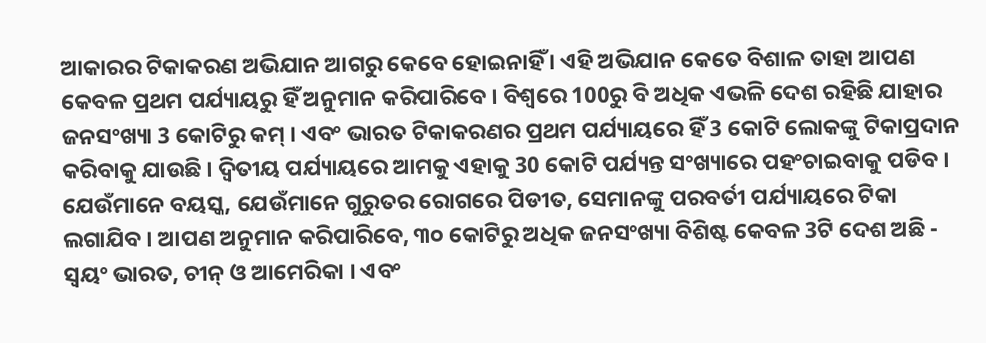ଆକାରର ଟିକାକରଣ ଅଭିଯାନ ଆଗରୁ କେବେ ହୋଇନାହିଁ । ଏହି ଅଭିଯାନ କେତେ ବିଶାଳ ତାହା ଆପଣ କେବଳ ପ୍ରଥମ ପର୍ଯ୍ୟାୟରୁ ହିଁ ଅନୁମାନ କରିପାରିବେ । ବିଶ୍ୱରେ 100ରୁ ବି ଅଧିକ ଏଭଳି ଦେଶ ରହିଛି ଯାହାର ଜନସଂଖ୍ୟା 3 କୋଟିରୁ କମ୍ । ଏବଂ ଭାରତ ଟିକାକରଣର ପ୍ରଥମ ପର୍ଯ୍ୟାୟରେ ହିଁ 3 କୋଟି ଲୋକଙ୍କୁ ଟିକାପ୍ରଦାନ କରିବାକୁ ଯାଉଛି । ଦ୍ୱିତୀୟ ପର୍ଯ୍ୟାୟରେ ଆମକୁ ଏହାକୁ 30 କୋଟି ପର୍ଯ୍ୟନ୍ତ ସଂଖ୍ୟାରେ ପହଂଚାଇବାକୁ ପଡିବ । ଯେଉଁମାନେ ବୟସ୍କ, ଯେଉଁମାନେ ଗୁରୁତର ରୋଗରେ ପିଡୀତ, ସେମାନଙ୍କୁ ପରବର୍ତୀ ପର୍ଯ୍ୟାୟରେ ଟିକା ଲଗାଯିବ । ଆପଣ ଅନୁମାନ କରିପାରିବେ, ୩୦ କୋଟିରୁ ଅଧିକ ଜନସଂଖ୍ୟା ବିଶିଷ୍ଟ କେବଳ 3ଟି ଦେଶ ଅଛି - ସ୍ୱୟଂ ଭାରତ, ଚୀନ୍ ଓ ଆମେରିକା । ଏବଂ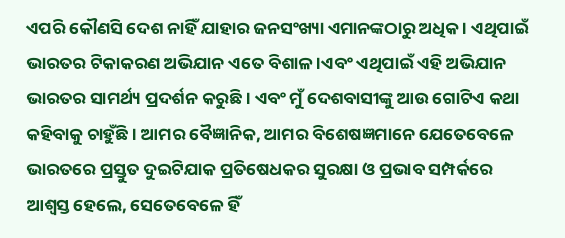ଏପରି କୌଣସି ଦେଶ ନାହିଁ ଯାହାର ଜନସଂଖ୍ୟା ଏମାନଙ୍କଠାରୁ ଅଧିକ । ଏଥିପାଇଁ ଭାରତର ଟିକାକରଣ ଅଭିଯାନ ଏତେ ବିଶାଳ ।ଏବଂ ଏଥିପାଇଁ ଏହି ଅଭିଯାନ ଭାରତର ସାମର୍ଥ୍ୟ ପ୍ରଦର୍ଶନ କରୁଛି । ଏବଂ ମୁଁ ଦେଶବାସୀଙ୍କୁ ଆଉ ଗୋଟିଏ କଥା କହିବାକୁ ଚାହୁଁଛି । ଆମର ବୈଜ୍ଞାନିକ, ଆମର ବିଶେଷଜ୍ଞମାନେ ଯେତେବେଳେ ଭାରତରେ ପ୍ରସ୍ତୁତ ଦୁଇଟିଯାକ ପ୍ରତିଷେଧକର ସୁରକ୍ଷା ଓ ପ୍ରଭାବ ସମ୍ପର୍କରେ ଆଶ୍ୱସ୍ତ ହେଲେ, ସେତେବେଳେ ହିଁ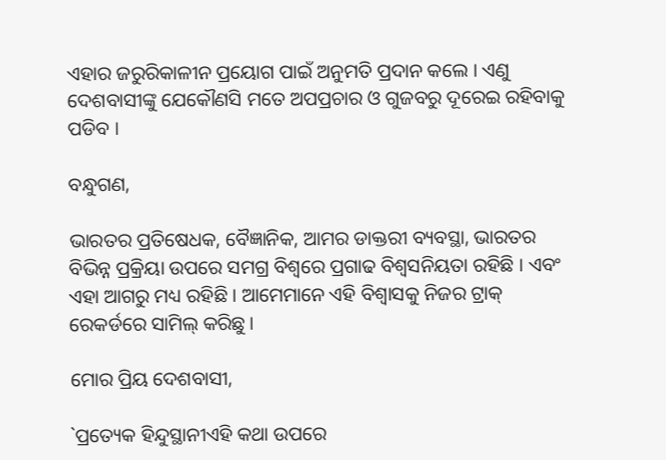ଏହାର ଜରୁରିକାଳୀନ ପ୍ରୟୋଗ ପାଇଁ ଅନୁମତି ପ୍ରଦାନ କଲେ । ଏଣୁ ଦେଶବାସୀଙ୍କୁ ଯେକୌଣସି ମତେ ଅପପ୍ରଚାର ଓ ଗୁଜବରୁ ଦୂରେଇ ରହିବାକୁ ପଡିବ ।

ବନ୍ଧୁଗଣ,

ଭାରତର ପ୍ରତିଷେଧକ, ବୈଜ୍ଞାନିକ, ଆମର ଡାକ୍ତରୀ ବ୍ୟବସ୍ଥା, ଭାରତର ବିଭିନ୍ନ ପ୍ରକ୍ରିୟା ଉପରେ ସମଗ୍ର ବିଶ୍ୱରେ ପ୍ରଗାଢ ବିଶ୍ୱସନିୟତା ରହିଛି । ଏବଂ ଏହା ଆଗରୁ ମଧ୍ୟ ରହିଛି । ଆମେମାନେ ଏହି ବିଶ୍ୱାସକୁ ନିଜର ଟ୍ରାକ୍ ରେକର୍ଡରେ ସାମିଲ୍ କରିଛୁ ।

ମୋର ପ୍ରିୟ ଦେଶବାସୀ,

`ପ୍ରତ୍ୟେକ ହିନ୍ଦୁସ୍ଥାନୀଏହି କଥା ଉପରେ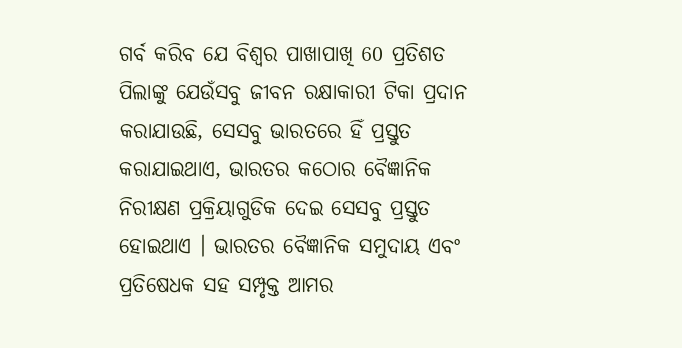ଗର୍ବ କରିବ ଯେ ବିଶ୍ୱର ପାଖାପାଖି 60 ପ୍ରତିଶତ ପିଲାଙ୍କୁ ଯେଉଁସବୁ ଜୀବନ ରକ୍ଷାକାରୀ ଟିକା ପ୍ରଦାନ କରାଯାଉଛି, ସେସବୁ ଭାରତରେ ହିଁ ପ୍ରସ୍ତୁତ କରାଯାଇଥାଏ, ଭାରତର କଠୋର ବୈଜ୍ଞାନିକ ନିରୀକ୍ଷଣ ପ୍ରକ୍ରିୟାଗୁଡିକ ଦେଇ ସେସବୁ ପ୍ରସ୍ତୁତ ହୋଇଥାଏ । ଭାରତର ବୈଜ୍ଞାନିକ ସମୁଦାୟ ଏବଂ ପ୍ରତିଷେଧକ ସହ ସମ୍ପୃକ୍ତ ଆମର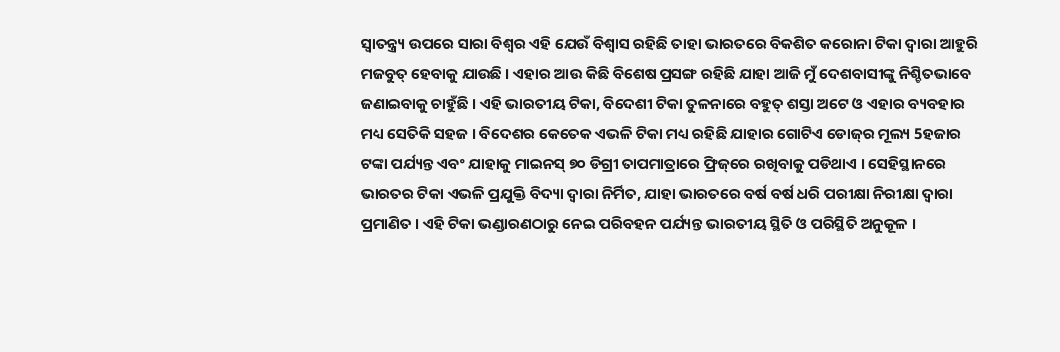ସ୍ୱାତନ୍ତ୍ର‌୍ୟ ଉପରେ ସାରା ବିଶ୍ୱର ଏହି ଯେଉଁ ବିଶ୍ୱାସ ରହିଛି ତାହା ଭାରତରେ ବିକଶିତ କରୋନା ଟିକା ଦ୍ୱାରା ଆହୁରି ମଜବୁତ୍ ହେବାକୁ ଯାଉଛି । ଏହାର ଆଉ କିଛି ବିଶେଷ ପ୍ରସଙ୍ଗ ରହିଛି ଯାହା ଆଜି ମୁଁ ଦେଶବାସୀଙ୍କୁ ନିଶ୍ଚିତଭାବେ ଜଣାଇବାକୁ ଚାହୁଁଛି । ଏହି ଭାରତୀୟ ଟିକା, ବିଦେଶୀ ଟିକା ତୁଳନାରେ ବହୁତ୍ ଶସ୍ତା ଅଟେ ଓ ଏହାର ବ୍ୟବହାର ମଧ୍ୟ ସେତିକି ସହଜ । ବିଦେଶର କେତେକ ଏଭଳି ଟିକା ମଧ୍ୟ ରହିଛି ଯାହାର ଗୋଟିଏ ଡୋଜ୍‌ର ମୂଲ୍ୟ 5ହଜାର ଟଙ୍କା ପର୍ଯ୍ୟନ୍ତ ଏବଂ ଯାହାକୁ ମାଇନସ୍ ୭୦ ଡିଗ୍ରୀ ତାପମାତ୍ରାରେ ଫ୍ରିଜ୍‌ରେ ରଖିବାକୁ ପଡିଥାଏ । ସେହିସ୍ଥାନରେ ଭାରତର ଟିକା ଏଭଳି ପ୍ରଯୁକ୍ତି ବିଦ୍ୟା ଦ୍ୱାରା ନିର୍ମିତ, ଯାହା ଭାରତରେ ବର୍ଷ ବର୍ଷ ଧରି ପରୀକ୍ଷା ନିରୀକ୍ଷା ଦ୍ୱାରା ପ୍ରମାଣିତ । ଏହି ଟିକା ଭଣ୍ଡାରଣଠାରୁ ନେଇ ପରିବହନ ପର୍ଯ୍ୟନ୍ତ ଭାରତୀୟ ସ୍ଥିତି ଓ ପରିସ୍ଥିତି ଅନୁକୂଳ ।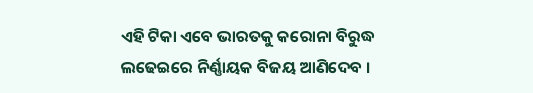ଏହି ଟିକା ଏବେ ଭାରତକୁ କରୋନା ବିରୁଦ୍ଧ ଲଢେଇରେ ନିର୍ଣ୍ଣାୟକ ବିଜୟ ଆଣିଦେବ ।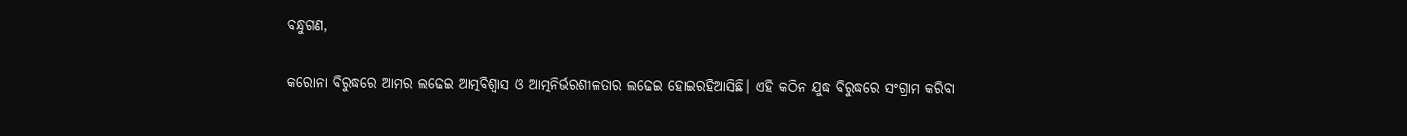ବନ୍ଧୁଗଣ,

କରୋନା ବିରୁଦ୍ଧରେ ଆମର ଲଢେଇ ଆତ୍ମବିଶ୍ୱାସ ଓ ଆତ୍ମନିର୍ଭରଶୀଳତାର ଲଢେଇ ହୋଇରହିଆସିଛି। ଏହି କଠିନ ଯୁଦ୍ଧ ବିରୁଦ୍ଧରେ ସଂଗ୍ରାମ କରିବା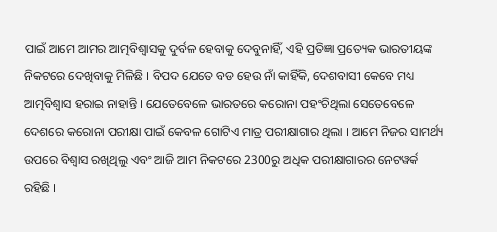ପାଇଁ ଆମେ ଆମର ଆତ୍ମବିଶ୍ୱାସକୁ ଦୁର୍ବଳ ହେବାକୁ ଦେବୁନାହିଁ, ଏହି ପ୍ରତିଜ୍ଞା ପ୍ରତ୍ୟେକ ଭାରତୀୟଙ୍କ ନିକଟରେ ଦେଖିବାକୁ ମିଳିଛି । ବିପଦ ଯେତେ ବଡ ହେଉ ନାଁ କାହିଁକି, ଦେଶବାସୀ କେବେ ମଧ୍ୟ ଆତ୍ମବିଶ୍ୱାସ ହରାଇ ନାହାନ୍ତି । ଯେତେବେଳେ ଭାରତରେ କରୋନା ପହଂଚିଥିଲା ସେତେବେଳେ ଦେଶରେ କରୋନା ପରୀକ୍ଷା ପାଇଁ କେବଳ ଗୋଟିଏ ମାତ୍ର ପରୀକ୍ଷାଗାର ଥିଲା । ଆମେ ନିଜର ସାମର୍ଥ୍ୟ ଉପରେ ବିଶ୍ୱାସ ରଖିଥିଲୁ ଏବଂ ଆଜି ଆମ ନିକଟରେ 2300ରୁ ଅଧିକ ପରୀକ୍ଷାଗାରର ନେଟୱର୍କ ରହିଛି ।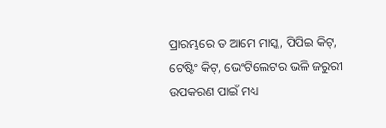ପ୍ରାରମ୍ଭରେ ତ ଆମେ ମାସ୍କ, ପିପିଇ କିଟ୍‌, ଟେଷ୍ଟିଂ କିଟ୍‌, ଭେଂଟିଲେଟର ଭଳି ଜରୁରୀ ଉପକରଣ ପାଇଁ ମଧ୍ୟ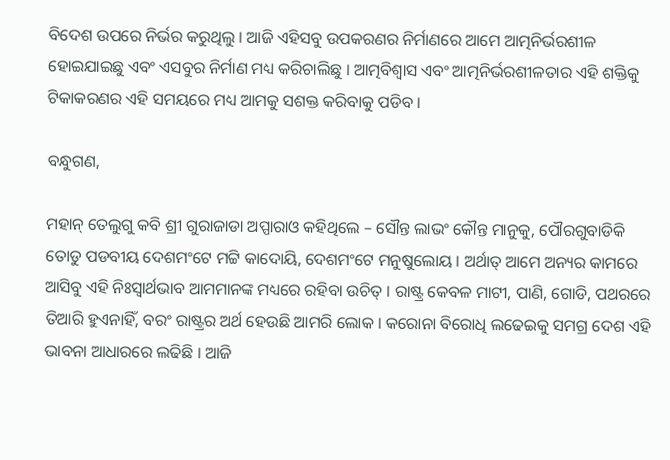ବିଦେଶ ଉପରେ ନିର୍ଭର କରୁଥିଲୁ । ଆଜି ଏହିସବୁ ଉପକରଣର ନିର୍ମାଣରେ ଆମେ ଆତ୍ମନିର୍ଭରଶୀଳ ହୋଇଯାଇଛୁ ଏବଂ ଏସବୁର ନିର୍ମାଣ ମଧ୍ୟ କରିଚାଲିଛୁ । ଆତ୍ମବିଶ୍ୱାସ ଏବଂ ଆତ୍ମନିର୍ଭରଶୀଳତାର ଏହି ଶକ୍ତିକୁ ଟିକାକରଣର ଏହି ସମୟରେ ମଧ୍ୟ ଆମକୁ ସଶକ୍ତ କରିବାକୁ ପଡିବ ।

ବନ୍ଧୁଗଣ,

ମହାନ୍ ତେଲୁଗୁ କବି ଶ୍ରୀ ଗୁରାଜାଡା ଅପ୍ପାରାଓ କହିଥିଲେ – ସୌନ୍ତ ଲାଭଂ କୌନ୍ତ ମାନୁକୁ, ପୌରଗୁବାଡିକି ତୋଡୁ ପଡବୀୟ ଦେଶମଂଟେ ମଟ୍ଟି କାଦୋୟି, ଦେଶମଂଟେ ମନୁଷୁଲୋୟ । ଅର୍ଥାତ୍ ଆମେ ଅନ୍ୟର କାମରେ ଆସିବୁ ଏହି ନିଃସ୍ୱାର୍ଥଭାବ ଆମମାନଙ୍କ ମଧ୍ୟରେ ରହିବା ଉଚିତ୍ । ରାଷ୍ଟ୍ର କେବଳ ମାଟୀ, ପାଣି, ଗୋଡି, ପଥରରେ ତିଆରି ହୁଏନାହିଁ, ବରଂ ରାଷ୍ଟ୍ରର ଅର୍ଥ ହେଉଛି ଆମରି ଲୋକ । କରୋନା ବିରୋଧି ଲଢେଇକୁ ସମଗ୍ର ଦେଶ ଏହି ଭାବନା ଆଧାରରେ ଲଢିଛି । ଆଜି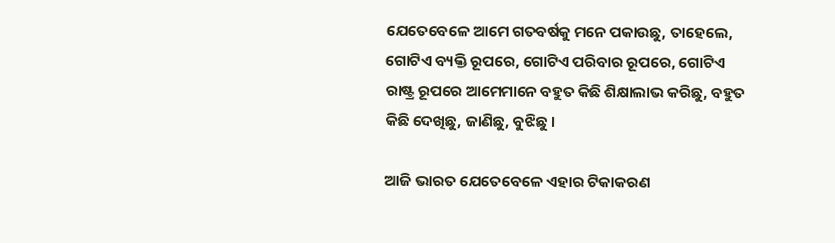ଯେତେବେଳେ ଆମେ ଗତବର୍ଷକୁ ମନେ ପକାଉଛୁ, ତାହେଲେ, ଗୋଟିଏ ବ୍ୟକ୍ତି ରୂପରେ, ଗୋଟିଏ ପରିବାର ରୂପରେ, ଗୋଟିଏ ରାଷ୍ଟ୍ର ରୂପରେ ଆମେମାନେ ବହୁତ କିଛି ଶିକ୍ଷାଲାଭ କରିଛୁ, ବହୁତ କିଛି ଦେଖିଛୁ, ଜାଣିଛୁ, ବୁଝିଛୁ ।

ଆଜି ଭାରତ ଯେତେବେଳେ ଏହାର ଟିକାକରଣ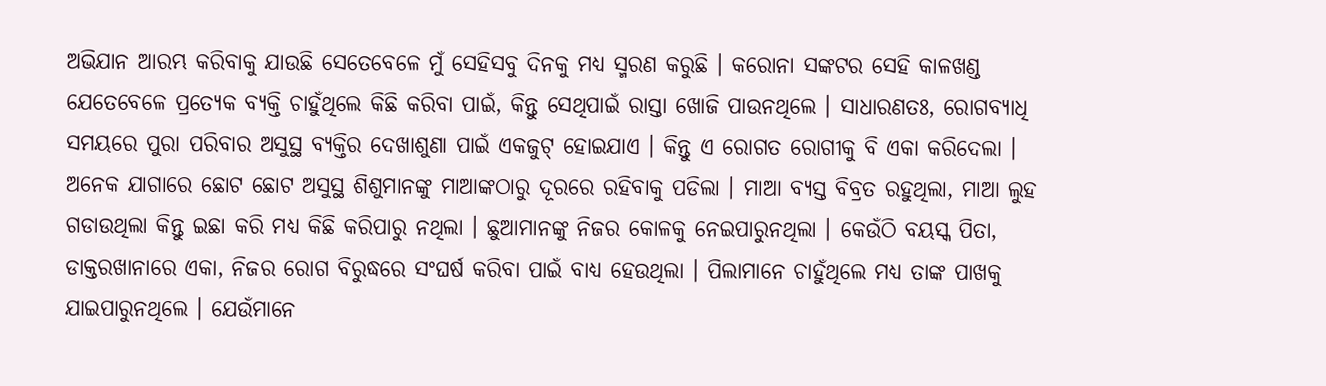ଅଭିଯାନ ଆରମ୍ଭ କରିବାକୁ ଯାଉଛି ସେତେବେଳେ ମୁଁ ସେହିସବୁ ଦିନକୁ ମଧ୍ୟ ସ୍ମରଣ କରୁଛି । କରୋନା ସଙ୍କଟର ସେହି କାଳଖଣ୍ଡ ଯେତେବେଳେ ପ୍ରତ୍ୟେକ ବ୍ୟକ୍ତି ଚାହୁଁଥିଲେ କିଛି କରିବା ପାଇଁ, କିନ୍ତୁ ସେଥିପାଇଁ ରାସ୍ତା ଖୋଜି ପାଉନଥିଲେ । ସାଧାରଣତଃ, ରୋଗବ୍ୟାଧି ସମୟରେ ପୁରା ପରିବାର ଅସୁସ୍ଥ ବ୍ୟକ୍ତିର ଦେଖାଶୁଣା ପାଇଁ ଏକଜୁଟ୍ ହୋଇଯାଏ । କିନ୍ତୁ ଏ ରୋଗତ ରୋଗୀକୁ ବି ଏକା କରିଦେଲା । ଅନେକ ଯାଗାରେ ଛୋଟ ଛୋଟ ଅସୁସ୍ଥ ଶିଶୁମାନଙ୍କୁ ମାଆଙ୍କଠାରୁ ଦୂରରେ ରହିବାକୁ ପଡିଲା । ମାଆ ବ୍ୟସ୍ତ ବିବ୍ରତ ରହୁଥିଲା, ମାଆ ଲୁହ ଗଡାଉଥିଲା କିନ୍ତୁ ଇଛା କରି ମଧ୍ୟ କିଛି କରିପାରୁ ନଥିଲା । ଛୁଆମାନଙ୍କୁ ନିଜର କୋଳକୁ ନେଇପାରୁନଥିଲା । କେଉଁଠି ବୟସ୍କ ପିତା, ଡାକ୍ତରଖାନାରେ ଏକା, ନିଜର ରୋଗ ବିରୁଦ୍ଧରେ ସଂଘର୍ଷ କରିବା ପାଇଁ ବାଧ୍ୟ ହେଉଥିଲା । ପିଲାମାନେ ଚାହୁଁଥିଲେ ମଧ୍ୟ ତାଙ୍କ ପାଖକୁ ଯାଇପାରୁନଥିଲେ । ଯେଉଁମାନେ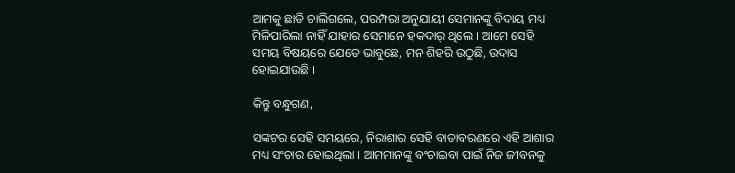ଆମକୁ ଛାଡି ଚାଲିଗଲେ, ପରମ୍ପରା ଅନୁଯାୟୀ ସେମାନଙ୍କୁ ବିଦାୟ ମଧ୍ୟ ମିଳିପାରିଲା ନାହିଁ ଯାହାର ସେମାନେ ହକଦାର୍ ଥିଲେ । ଆମେ ସେହି ସମୟ ବିଷୟରେ ଯେତେ ଭାବୁଛେ, ମନ ଶିହରି ଉଠୁଛି, ଉଦାସ ହୋଇଯାଉଛି ।

କିନ୍ତୁ ବନ୍ଧୁଗଣ,

ସଙ୍କଟର ସେହି ସମୟରେ, ନିରାଶାର ସେହି ବାତାବରଣରେ ଏହି ଆଶାର ମଧ୍ୟ ସଂଚାର ହୋଇଥିଲା । ଆମମାନଙ୍କୁ ବଂଚାଇବା ପାଇଁ ନିଜ ଜୀବନକୁ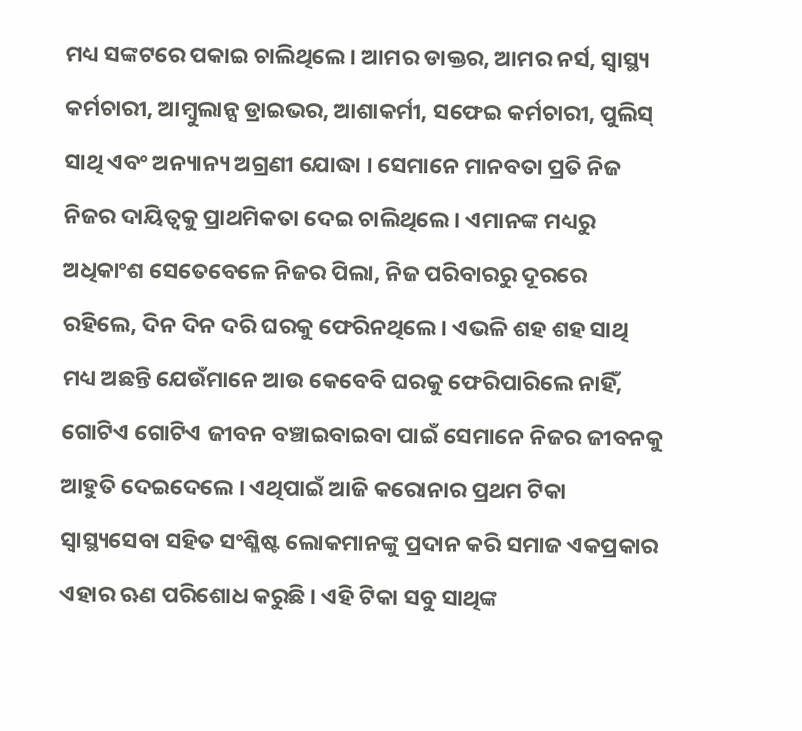ମଧ୍ୟ ସଙ୍କଟରେ ପକାଇ ଚାଲିଥିଲେ । ଆମର ଡାକ୍ତର, ଆମର ନର୍ସ, ସ୍ୱାସ୍ଥ୍ୟ କର୍ମଚାରୀ, ଆମ୍ବୁଲାନ୍ସ ଡ୍ରାଇଭର, ଆଶାକର୍ମୀ, ସଫେଇ କର୍ମଚାରୀ, ପୁଲିସ୍ ସାଥି ଏବଂ ଅନ୍ୟାନ୍ୟ ଅଗ୍ରଣୀ ଯୋଦ୍ଧା । ସେମାନେ ମାନବତା ପ୍ରତି ନିଜ ନିଜର ଦାୟିତ୍ୱକୁ ପ୍ରାଥମିକତା ଦେଇ ଚାଲିଥିଲେ । ଏମାନଙ୍କ ମଧ୍ୟରୁ ଅଧିକାଂଶ ସେତେବେଳେ ନିଜର ପିଲା, ନିଜ ପରିବାରରୁ ଦୂରରେ ରହିଲେ, ଦିନ ଦିନ ଦରି ଘରକୁ ଫେରିନଥିଲେ । ଏଭଳି ଶହ ଶହ ସାଥି ମଧ୍ୟ ଅଛନ୍ତି ଯେଉଁମାନେ ଆଉ କେବେବି ଘରକୁ ଫେରିପାରିଲେ ନାହିଁ, ଗୋଟିଏ ଗୋଟିଏ ଜୀବନ ବଞ୍ଚାଇବାଇବା ପାଇଁ ସେମାନେ ନିଜର ଜୀବନକୁ ଆହୁତି ଦେଇଦେଲେ । ଏଥିପାଇଁ ଆଜି କରୋନାର ପ୍ରଥମ ଟିକା ସ୍ୱାସ୍ଥ୍ୟସେବା ସହିତ ସଂଶ୍ଳିଷ୍ଟ ଲୋକମାନଙ୍କୁ ପ୍ରଦାନ କରି ସମାଜ ଏକପ୍ରକାର ଏହାର ଋଣ ପରିଶୋଧ କରୁଛି । ଏହି ଟିକା ସବୁ ସାଥିଙ୍କ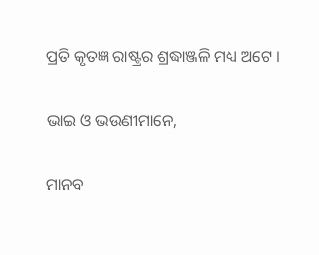ପ୍ରତି କୃତଜ୍ଞ ରାଷ୍ଟ୍ରର ଶ୍ରଦ୍ଧାଞ୍ଜଳି ମଧ୍ୟ ଅଟେ ।

ଭାଇ ଓ ଭଉଣୀମାନେ,

ମାନବ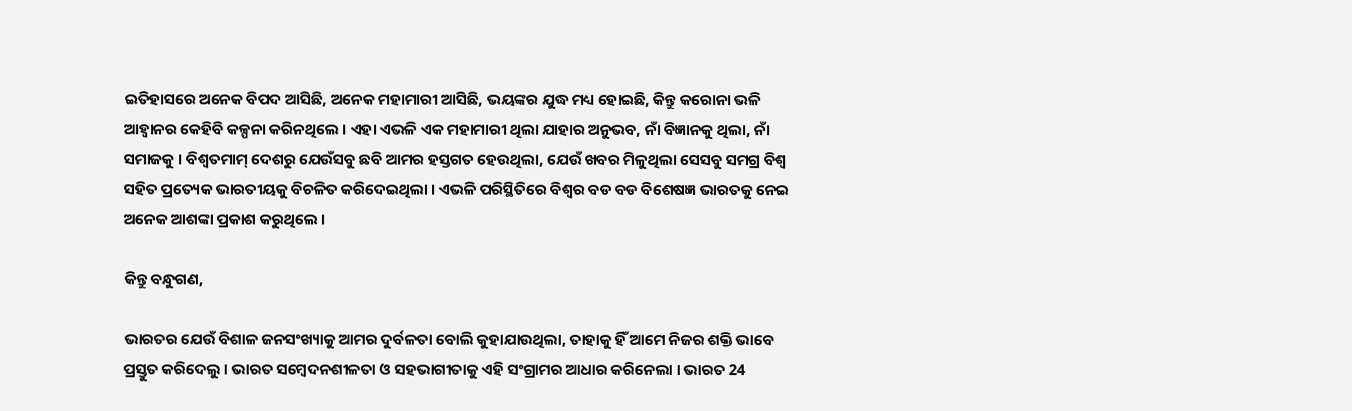ଇତିହାସରେ ଅନେକ ବିପଦ ଆସିଛି, ଅନେକ ମହାମାରୀ ଆସିଛି, ଭୟଙ୍କର ଯୁଦ୍ଧ ମଧ୍ୟ ହୋଇଛି, କିନ୍ତୁ କରୋନା ଭଳି ଆହ୍ୱାନର କେହିବି କଳ୍ପନା କରିନଥିଲେ । ଏହା ଏଭଳି ଏକ ମହାମାରୀ ଥିଲା ଯାହାର ଅନୁଭବ, ନାଁ ବିଜ୍ଞାନକୁ ଥିଲା, ନାଁ ସମାଜକୁ । ବିଶ୍ୱତମାମ୍ ଦେଶରୁ ଯେଉଁସବୁ ଛବି ଆମର ହସ୍ତଗତ ହେଉଥିଲା, ଯେଉଁ ଖବର ମିଳୁଥିଲା ସେସବୁ ସମଗ୍ର ବିଶ୍ୱ ସହିତ ପ୍ରତ୍ୟେକ ଭାରତୀୟକୁ ବିଚଳିତ କରିଦେଇଥିଲା । ଏଭଳି ପରିସ୍ଥିତିରେ ବିଶ୍ୱର ବଡ ବଡ ବିଶେଷଜ୍ଞ ଭାରତକୁ ନେଇ ଅନେକ ଆଶଙ୍କା ପ୍ରକାଶ କରୁଥିଲେ ।

କିନ୍ତୁ ବନ୍ଧୁଗଣ,

ଭାରତର ଯେଉଁ ବିଶାଳ ଜନସଂଖ୍ୟାକୁ ଆମର ଦୁର୍ବଳତା ବୋଲି କୁହାଯାଉଥିଲା, ତାହାକୁ ହିଁ ଆମେ ନିଜର ଶକ୍ତି ଭାବେ ପ୍ରସ୍ତୁତ କରିଦେଲୁ । ଭାରତ ସମ୍ବେଦନଶୀଳତା ଓ ସହଭାଗୀତାକୁ ଏହି ସଂଗ୍ରାମର ଆଧାର କରିନେଲା । ଭାରତ 24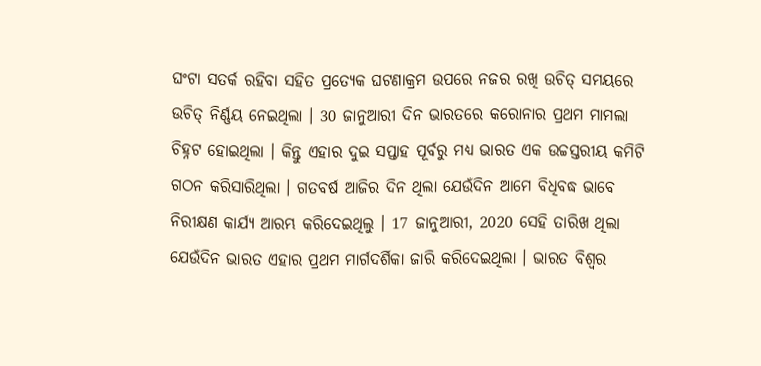ଘଂଟା ସତର୍କ ରହିବା ସହିତ ପ୍ରତ୍ୟେକ ଘଟଣାକ୍ରମ ଉପରେ ନଜର ରଖି ଉଚିତ୍ ସମୟରେ ଉଚିତ୍ ନିର୍ଣ୍ଣୟ ନେଇଥିଲା । 30 ଜାନୁଆରୀ ଦିନ ଭାରତରେ କରୋନାର ପ୍ରଥମ ମାମଲା ଚିହ୍ନଟ ହୋଇଥିଲା । କିନ୍ତୁ ଏହାର ଦୁଇ ସପ୍ତାହ ପୂର୍ବରୁ ମଧ୍ୟ ଭାରତ ଏକ ଉଚ୍ଚସ୍ତରୀୟ କମିଟି ଗଠନ କରିସାରିଥିଲା । ଗତବର୍ଷ ଆଜିର ଦିନ ଥିଲା ଯେଉଁଦିନ ଆମେ ବିଧିବଦ୍ଧ ଭାବେ ନିରୀକ୍ଷଣ କାର୍ଯ୍ୟ ଆରମ୍ଭ କରିଦେଇଥିଲୁ । 17 ଜାନୁଆରୀ, 2020 ସେହି ତାରିଖ ଥିଲା ଯେଉଁଦିନ ଭାରତ ଏହାର ପ୍ରଥମ ମାର୍ଗଦର୍ଶିକା ଜାରି କରିଦେଇଥିଲା । ଭାରତ ବିଶ୍ୱର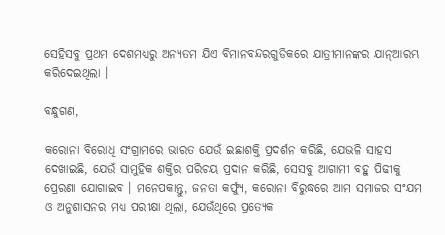ସେହିସବୁ ପ୍ରଥମ ଦେଶମଧ୍ୟରୁ ଅନ୍ୟତମ ଯିଏ ବିମାନବନ୍ଦରଗୁଡିକରେ ଯାତ୍ରୀମାନଙ୍କର ଯାନ୍ଆରମ୍ଭ କରିଦେଇଥିଲା ।

ବନ୍ଧୁଗଣ,

କରୋନା ବିରୋଧି ସଂଗ୍ରାମରେ ଭାରତ ଯେଉଁ ଇଛାଶକ୍ତି ପ୍ରଦର୍ଶନ କରିଛି, ଯେଭଳି ସାହସ ଦେଖାଇଛି, ଯେଉଁ ସାମୁହିକ ଶକ୍ତିର ପରିଚୟ ପ୍ରଦାନ କରିଛି, ସେସବୁ ଆଗାମୀ ବହୁ ପିଢୀକୁ ପ୍ରେରଣା ଯୋଗାଇବ । ମନେପକାନ୍ତୁ, ଜନତା କର୍ଫ୍ୟୁ, କରୋନା ବିରୁଦ୍ଧରେ ଆମ ସମାଜର ସଂଯମ ଓ ଅନୁଶାସନର ମଧ୍ୟ ପରୀକ୍ଷା ଥିଲା, ଯେଉଁଥିରେ ପ୍ରତ୍ୟେକ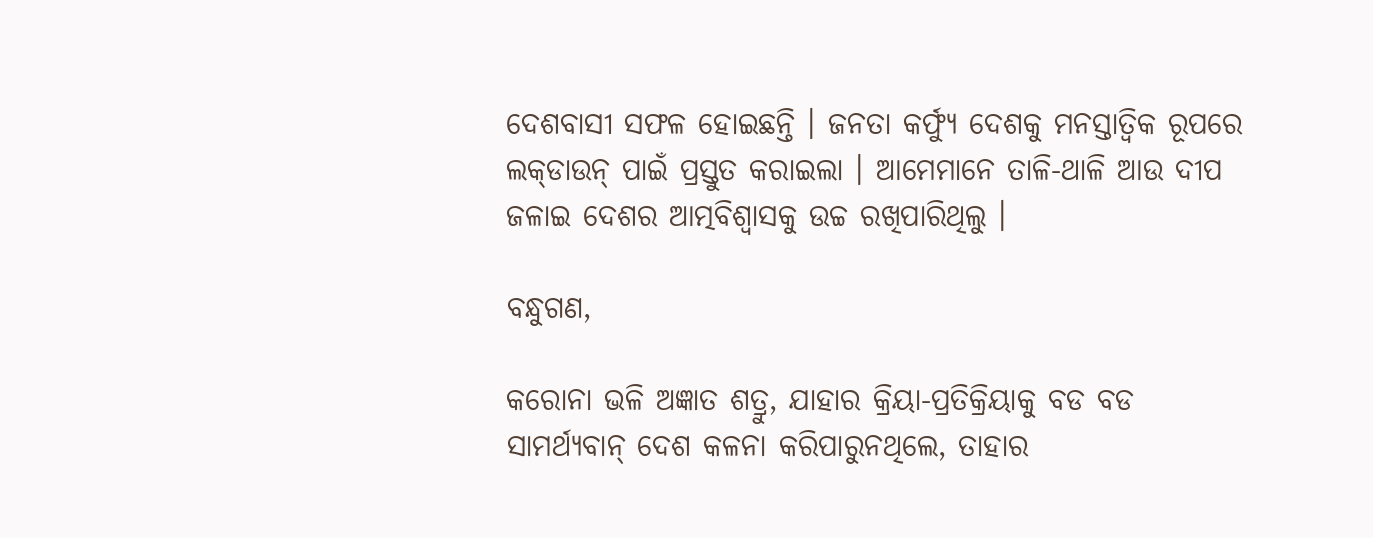ଦେଶବାସୀ ସଫଳ ହୋଇଛନ୍ତି । ଜନତା କର୍ଫ୍ୟୁ ଦେଶକୁ ମନସ୍ତାତ୍ୱିକ ରୂପରେ ଲକ୍‌ଡାଉନ୍ ପାଇଁ ପ୍ରସ୍ତୁତ କରାଇଲା । ଆମେମାନେ ତାଳି-ଥାଳି ଆଉ ଦୀପ ଜଳାଇ ଦେଶର ଆତ୍ମବିଶ୍ୱାସକୁ ଉଚ୍ଚ ରଖିପାରିଥିଲୁ ।

ବନ୍ଧୁଗଣ,

କରୋନା ଭଳି ଅଜ୍ଞାତ ଶତ୍ରୁ, ଯାହାର କ୍ରିୟା-ପ୍ରତିକ୍ରିୟାକୁ ବଡ ବଡ ସାମର୍ଥ୍ୟବାନ୍ ଦେଶ କଳନା କରିପାରୁନଥିଲେ, ତାହାର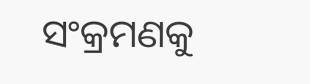ସଂକ୍ରମଣକୁ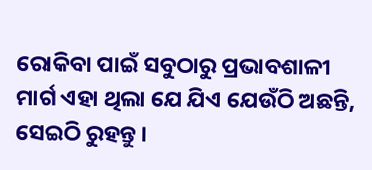ରୋକିବା ପାଇଁ ସବୁଠାରୁ ପ୍ରଭାବଶାଳୀ ମାର୍ଗ ଏହା ଥିଲା ଯେ ଯିଏ ଯେଉଁଠି ଅଛନ୍ତି, ସେଇଠି ରୁହନ୍ତୁ ।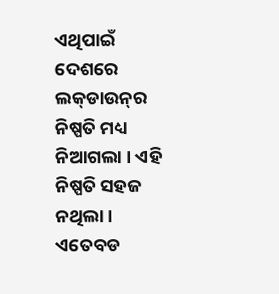ଏଥିପାଇଁ ଦେଶରେ ଲକ୍‌ଡାଉନ୍‌ର ନିଷ୍ପତି ମଧ୍ୟ ନିଆଗଲା । ଏହି ନିଷ୍ପତି ସହଜ ନଥିଲା । ଏତେବଡ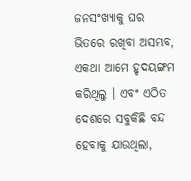ଜନସଂଖ୍ୟାକୁ ଘର ଭିତରେ ରଖିବା ଅସମ୍ଭବ, ଏକଥା ଆମେ ହୃଦୟଙ୍ଗମ କରିଥିଲୁ । ଏବଂ ଏଠିତ ଦେଶରେ ସବୁକିଛି ବନ୍ଦ ହେବାକୁ ଯାଉଥିଲା,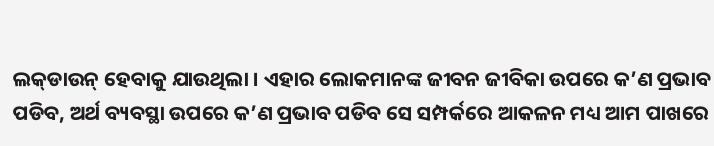ଲକ୍‌ଡାଉନ୍ ହେବାକୁ ଯାଉଥିଲା । ଏହାର ଲୋକମାନଙ୍କ ଜୀବନ ଜୀବିକା ଉପରେ କ’ଣ ପ୍ରଭାବ ପଡିବ, ଅର୍ଥ ବ୍ୟବସ୍ଥା ଉପରେ କ’ଣ ପ୍ରଭାବ ପଡିବ ସେ ସମ୍ପର୍କରେ ଆକଳନ ମଧ୍ୟ ଆମ ପାଖରେ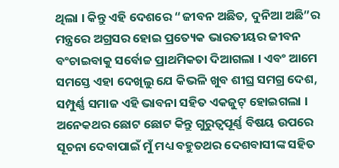ଥିଲା । କିନ୍ତୁ ଏହି ଦେଶରେ “ଜୀବନ ଅଛିତ, ଦୁନିଆ ଅଛି”ର ମନ୍ତ୍ରରେ ଅଗ୍ରସର ହୋଇ ପ୍ରତ୍ୟେକ ଭାରତୀୟର ଜୀବନ ବଂଚାଇବାକୁ ସର୍ବୋଚ୍ଚ ପ୍ରାଥମିକତା ଦିଆଗଲା । ଏବଂ ଆମେ ସମସ୍ତେ ଏହା ଦେଖିଲୁ ଯେ କିଭଳି ଖୁବ ଶୀଘ୍ର ସମଗ୍ର ଦେଶ, ସମ୍ପୁର୍ଣ୍ଣ ସମାଜ ଏହି ଭାବନା ସହିତ ଏକଜୁଟ୍ ହୋଇଗଲା । ଅନେକଥର ଛୋଟ ଛୋଟ କିନ୍ତୁ ଗୁରୁତ୍ୱପୂର୍ଣ୍ଣ ବିଷୟ ଉପରେ ସୂଚନା ଦେବାପାଇଁ ମୁଁ ମଧ୍ୟ ବହୁତଥର ଦେଶବାସୀଙ୍କ ସହିତ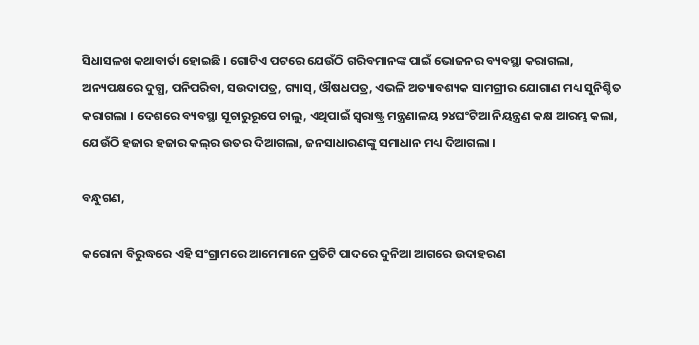ସିଧାସଳଖ କଥାବାର୍ତା ହୋଇଛି । ଗୋଟିଏ ପଟରେ ଯେଉଁଠି ଗରିବମାନଙ୍କ ପାଇଁ ଭୋଜନର ବ୍ୟବସ୍ଥା କରାଗଲା, ଅନ୍ୟପକ୍ଷରେ ଦୁଗ୍ଧ, ପନିପରିବା, ସଉଦାପତ୍ର, ଗ୍ୟାସ୍‌, ଔଷଧପତ୍ର, ଏଭଳି ଅତ୍ୟାବଶ୍ୟକ ସାମଗ୍ରୀର ଯୋଗାଣ ମଧ୍ୟ ସୁନିଶ୍ଚିତ କରାଗଲା । ଦେଶରେ ବ୍ୟବସ୍ଥା ସୂଚାରୁରୂପେ ଚାଲୁ, ଏଥିପାଇଁ ସ୍ୱରାଷ୍ଟ୍ର ମନ୍ତ୍ରଣାଳୟ ୨୪ଘଂଟିଆ ନିୟନ୍ତ୍ରଣ କକ୍ଷ ଆରମ୍ଭ କଲା, ଯେଉଁଠି ହଜାର ହଜାର କଲ୍‌ର ଉତର ଦିଆଗଲା, ଜନସାଧାରଣଙ୍କୁ ସମାଧାନ ମଧ୍ୟ ଦିଆଗଲା ।

ବନ୍ଧୁଗଣ,

କରୋନା ବିରୁଦ୍ଧରେ ଏହି ସଂଗ୍ରାମରେ ଆମେମାନେ ପ୍ରତିଟି ପାଦରେ ଦୁନିଆ ଆଗରେ ଉଦାହରଣ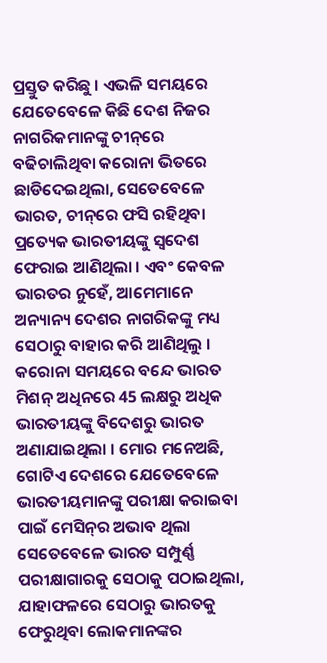ପ୍ରସ୍ତୁତ କରିଛୁ । ଏଭଳି ସମୟରେ ଯେତେବେଳେ କିଛି ଦେଶ ନିଜର ନାଗରିକମାନଙ୍କୁ ଚୀନ୍‌ରେ ବଢିଚାଲିଥିବା କରୋନା ଭିତରେ ଛାଡିଦେଇଥିଲା, ସେତେବେଳେ ଭାରତ, ଚୀନ୍‌ରେ ଫସି ରହିଥିବା ପ୍ରତ୍ୟେକ ଭାରତୀୟଙ୍କୁ ସ୍ୱଦେଶ ଫେରାଇ ଆଣିଥିଲା । ଏବଂ କେବଳ ଭାରତର ନୁହେଁ, ଆମେମାନେ ଅନ୍ୟାନ୍ୟ ଦେଶର ନାଗରିକଙ୍କୁ ମଧ୍ୟ ସେଠାରୁ ବାହାର କରି ଆଣିଥିଲୁ । କରୋନା ସମୟରେ ବନ୍ଦେ ଭାରତ ମିଶନ୍ ଅଧିନରେ 45 ଲକ୍ଷରୁ ଅଧିକ ଭାରତୀୟଙ୍କୁ ବିଦେଶରୁ ଭାରତ ଅଣାଯାଇଥିଲା । ମୋର ମନେଅଛି, ଗୋଟିଏ ଦେଶରେ ଯେତେବେଳେ ଭାରତୀୟମାନଙ୍କୁ ପରୀକ୍ଷା କରାଇବା ପାଇଁ ମେସିନ୍‌ର ଅଭାବ ଥିଲା ସେତେବେଳେ ଭାରତ ସମ୍ପୁର୍ଣ୍ଣ ପରୀକ୍ଷାଗାରକୁ ସେଠାକୁ ପଠାଇଥିଲା, ଯାହାଫଳରେ ସେଠାରୁ ଭାରତକୁ ଫେରୁଥିବା ଲୋକମାନଙ୍କର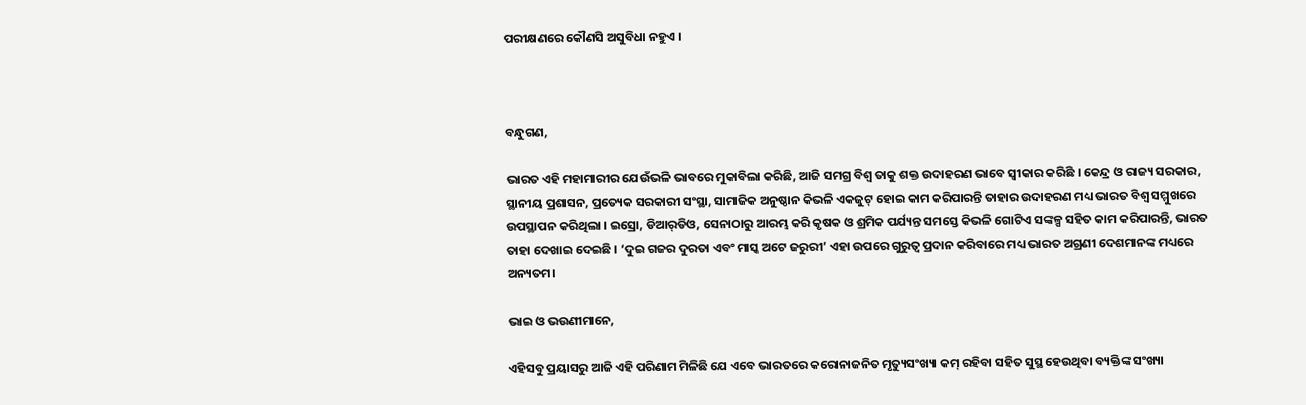ପରୀକ୍ଷଣରେ କୌଣସି ଅସୁବିଧା ନହୁଏ ।



ବନ୍ଧୁଗଣ,

ଭାରତ ଏହି ମହାମାରୀର ଯେଉଁଭଳି ଭାବରେ ମୁକାବିଲା କରିଛି, ଆଜି ସମଗ୍ର ବିଶ୍ୱ ତାକୁ ଶକ୍ତ ଉଦାହରଣ ଭାବେ ସ୍ୱୀକାର କରିଛି । କେନ୍ଦ୍ର ଓ ରାଜ୍ୟ ସରକାର, ସ୍ଥାନୀୟ ପ୍ରଶାସନ, ପ୍ରତ୍ୟେକ ସରକାରୀ ସଂସ୍ଥା, ସାମାଜିକ ଅନୁଷ୍ଠାନ କିଭଳି ଏକଜୁଟ୍ ହୋଇ କାମ କରିପାରନ୍ତି ତାହାର ଉଦାହରଣ ମଧ୍ୟ ଭାରତ ବିଶ୍ୱ ସମ୍ମୁଖରେ ଉପସ୍ଥାପନ କରିଥିଲା । ଇସ୍ରୋ, ଡିଆର୍‌ଡିଓ, ସେନାଠାରୁ ଆରମ୍ଭ କରି କୃଷକ ଓ ଶ୍ରମିକ ପର୍ଯ୍ୟନ୍ତ ସମସ୍ତେ କିଭଳି ଗୋଟିଏ ସଙ୍କଳ୍ପ ସହିତ କାମ କରିପାରନ୍ତି, ଭାରତ ତାହା ଦେଖାଇ ଦେଇଛି । ‘ଦୁଇ ଗଜର ଦୁରତା ଏବଂ ମାସ୍କ ଅଟେ ଜରୁରୀ’ ଏହା ଉପରେ ଗୁରୁତ୍ୱ ପ୍ରଦାନ କରିବାରେ ମଧ୍ୟ ଭାରତ ଅଗ୍ରଣୀ ଦେଶମାନଙ୍କ ମଧ୍ୟରେ ଅନ୍ୟତମ।

ଭାଇ ଓ ଭଉଣୀମାନେ,

ଏହିସବୁ ପ୍ରୟାସରୁ ଆଜି ଏହି ପରିଣାମ ମିଳିଛି ଯେ ଏବେ ଭାରତରେ କରୋନାଜନିତ ମୃତ୍ୟୁସଂଖ୍ୟା କମ୍ ରହିବା ସହିତ ସୁସ୍ଥ ହେଉଥିବା ବ୍ୟକ୍ତିଙ୍କ ସଂଖ୍ୟା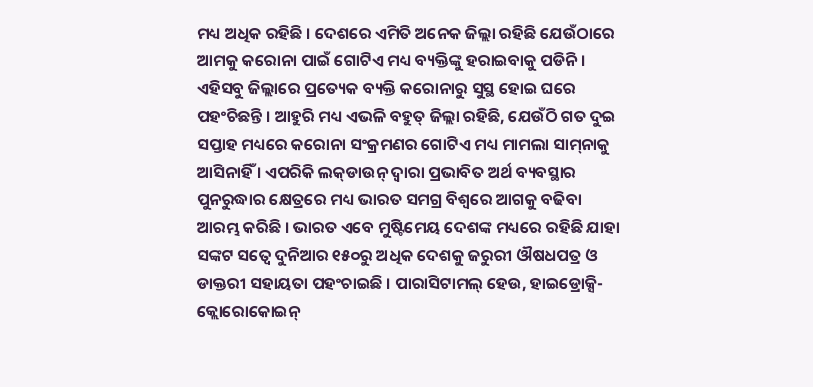ମଧ୍ୟ ଅଧିକ ରହିଛି । ଦେଶରେ ଏମିତି ଅନେକ ଜିଲ୍ଲା ରହିଛି ଯେଉଁଠାରେ ଆମକୁ କରୋନା ପାଇଁ ଗୋଟିଏ ମଧ୍ୟ ବ୍ୟକ୍ତିଙ୍କୁ ହରାଇବାକୁ ପଡିନି । ଏହିସବୁ ଜିଲ୍ଲାରେ ପ୍ରତ୍ୟେକ ବ୍ୟକ୍ତି କରୋନାରୁ ସୁସ୍ଥ ହୋଇ ଘରେ ପହଂଚିଛନ୍ତି । ଆହୁରି ମଧ୍ୟ ଏଭଳି ବହୁତ୍ ଜିଲ୍ଲା ରହିଛି, ଯେଉଁଠି ଗତ ଦୁଇ ସପ୍ତାହ ମଧ୍ୟରେ କରୋନା ସଂକ୍ରମଣର ଗୋଟିଏ ମଧ୍ୟ ମାମଲା ସାମ୍‌ନାକୁ ଆସିନାହିଁ । ଏପରିକି ଲକ୍‌ଡାଉନ୍ ଦ୍ୱାରା ପ୍ରଭାବିତ ଅର୍ଥ ବ୍ୟବସ୍ଥାର ପୁନରୁଦ୍ଧାର କ୍ଷେତ୍ରରେ ମଧ୍ୟ ଭାରତ ସମଗ୍ର ବିଶ୍ୱରେ ଆଗକୁ ବଢିବା ଆରମ୍ଭ କରିଛି । ଭାରତ ଏବେ ମୁଷ୍ଟିମେୟ ଦେଶଙ୍କ ମଧ୍ୟରେ ରହିଛି ଯାହା ସଙ୍କଟ ସତ୍ୱେ ଦୁନିଆର ୧୫୦ରୁ ଅଧିକ ଦେଶକୁ ଜରୁରୀ ଔଷଧପତ୍ର ଓ ଡାକ୍ତରୀ ସହାୟତା ପହଂଚାଇଛି । ପାରାସିଟାମଲ୍ ହେଉ, ହାଇଡ୍ରୋକ୍ସି-କ୍ଲୋରୋକୋଇନ୍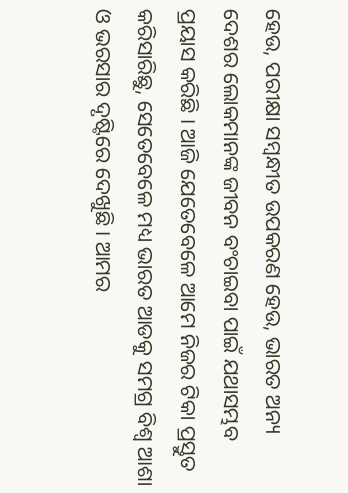ହେଉ, ପରୀକ୍ଷା ସମ୍ବନ୍ଧୀତ ଉପକରଣ ହେଉ, ଭାରତ ଅନ୍ୟ ଦେଶର ଲୋକମାନଙ୍କ ଜୀବନ ବଂଚାଇବା ପାଇଁ ଯଥାସମ୍ଭବ ପ୍ରୟାସ କରିଛି । ଆଜି ଯେତେବେଳେ ଆମେ ନିଜର ଟିକା ପ୍ରସ୍ତୁତ କରିସାରିଛୁ, ସେତେବେଳେ ମଧ୍ୟ ଭାରତ ଆଡକୁ ସମଗ୍ର ବିଶ୍ୱ ଆଶା ଓ ଭରସାର ଦୃଷ୍ଟିରେ ଦେଖୁଛି । ଆମର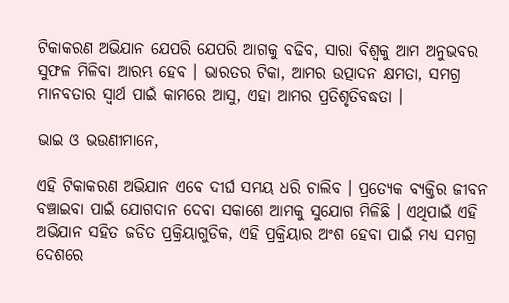ଟିକାକରଣ ଅଭିଯାନ ଯେପରି ଯେପରି ଆଗକୁ ବଢିବ, ସାରା ବିଶ୍ୱକୁ ଆମ ଅନୁଭବର ସୁଫଳ ମିଳିବା ଆରମ୍ଭ ହେବ । ଭାରତର ଟିକା, ଆମର ଉତ୍ପାଦନ କ୍ଷମତା, ସମଗ୍ର ମାନବତାର ସ୍ୱାର୍ଥ ପାଇଁ କାମରେ ଆସୁ, ଏହା ଆମର ପ୍ରତିଶୃତିବଦ୍ଧତା ।

ଭାଇ ଓ ଭଉଣୀମାନେ,

ଏହି ଟିକାକରଣ ଅଭିଯାନ ଏବେ ଦୀର୍ଘ ସମୟ ଧରି ଚାଲିବ । ପ୍ରତ୍ୟେକ ବ୍ୟକ୍ତିର ଜୀବନ ବଞ୍ଚାଇବା ପାଇଁ ଯୋଗଦାନ ଦେବା ସକାଶେ ଆମକୁ ସୁଯୋଗ ମିଳିଛି । ଏଥିପାଇଁ ଏହି ଅଭିଯାନ ସହିତ ଜଡିତ ପ୍ରକ୍ରିୟାଗୁଡିକ, ଏହି ପ୍ରକ୍ରିୟାର ଅଂଶ ହେବା ପାଇଁ ମଧ୍ୟ ସମଗ୍ର ଦେଶରେ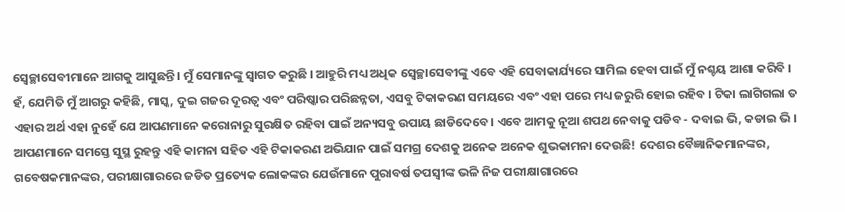ସ୍ୱେଚ୍ଛାସେବୀମାନେ ଆଗକୁ ଆସୁଛନ୍ତି । ମୁଁ ସେମାନଙ୍କୁ ସ୍ୱାଗତ କରୁଛି । ଆହୁରି ମଧ୍ୟ ଅଧିକ ସ୍ୱେଚ୍ଛାସେବୀଙ୍କୁ ଏବେ ଏହି ସେବାକାର୍ଯ୍ୟରେ ସାମିଲ ହେବା ପାଇଁ ମୁଁ ନଶ୍ଚୟ ଆଶା କରିବି । ହଁ, ଯେମିତି ମୁଁ ଆଗରୁ କହିଛି, ମାସ୍କ, ଦୁଇ ଗଜର ଦୂରତ୍ୱ ଏବଂ ପରିଷ୍କାର ପରିଛନ୍ନତା, ଏସବୁ ଟିକାକରଣ ସମୟରେ ଏବଂ ଏହା ପରେ ମଧ୍ୟ ଜରୁରି ହୋଇ ରହିବ । ଟିକା ଲାଗିଗଲା ତ ଏହାର ଅର୍ଥ ଏହା ନୁହେଁ ଯେ ଆପଣମାନେ କରୋନାରୁ ସୁରକ୍ଷିତ ରହିବା ପାଇଁ ଅନ୍ୟସବୁ ଉପାୟ ଛାଡିଦେବେ। ଏବେ ଆମକୁ ନୂଆ ଶପଥ ନେବାକୁ ପଡିବ - ଦବାଇ ଭି, କଡାଇ ଭି । ଆପଣମାନେ ସମସ୍ତେ ସୁସ୍ଥ ରୁହନ୍ତୁ ଏହି କାମନା ସହିତ ଏହି ଟିକାକରଣ ଅଭିଯାନ ପାଇଁ ସମଗ୍ର ଦେଶକୁ ଅନେକ ଅନେକ ଶୁଭକାମନା ଦେଉଛି! ଦେଶର ବୈଜ୍ଞାନିକମାନଙ୍କର, ଗବେଷକମାନଙ୍କର, ପରୀକ୍ଷାଗାରରେ ଜଡିତ ପ୍ରତ୍ୟେକ ଲୋକଙ୍କର ଯେଉଁମାନେ ପୁରାବର୍ଷ ତପସ୍ୱୀଙ୍କ ଭଳି ନିଜ ପରୀକ୍ଷାଗାରରେ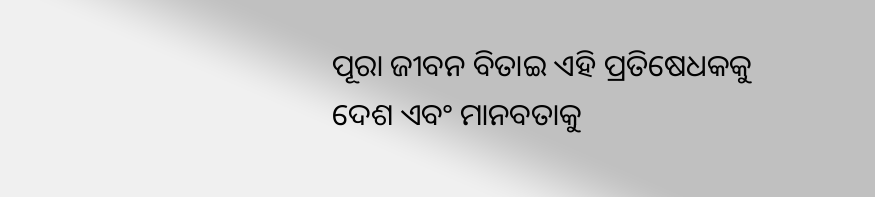ପୂରା ଜୀବନ ବିତାଇ ଏହି ପ୍ରତିଷେଧକକୁ ଦେଶ ଏବଂ ମାନବତାକୁ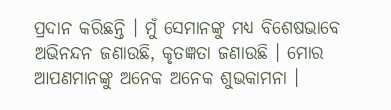ପ୍ରଦାନ କରିଛନ୍ତି । ମୁଁ ସେମାନଙ୍କୁ ମଧ୍ୟ ବିଶେଷଭାବେ ଅଭିନନ୍ଦନ ଜଣାଉଛି, କୃତଜ୍ଞତା ଜଣାଉଛି । ମୋର ଆପଣମାନଙ୍କୁ ଅନେକ ଅନେକ ଶୁଭକାମନା ।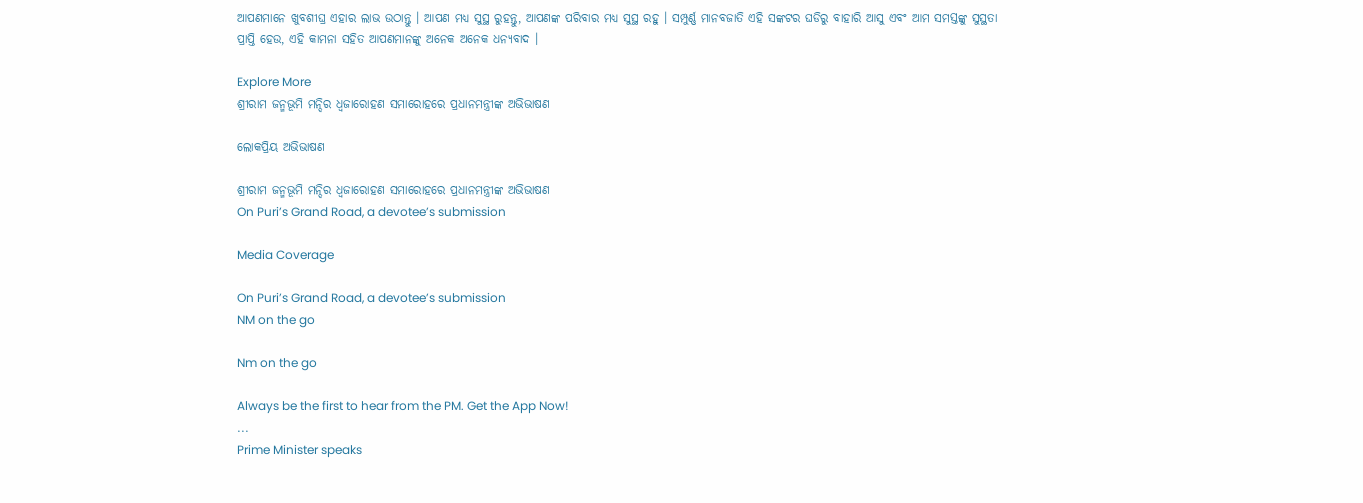ଆପଣମାନେ ଖୁବଶୀଘ୍ର ଏହାର ଲାଭ ଉଠାନ୍ତୁ । ଆପଣ ମଧ୍ୟ ସୁସ୍ଥ ରୁହନ୍ତୁ, ଆପଣଙ୍କ ପରିବାର ମଧ୍ୟ ସୁସ୍ଥ ରହୁ । ସମ୍ପୁର୍ଣ୍ଣ ମାନବଜାତି ଏହି ସଙ୍କଟର ଘଡିରୁ ବାହାରି ଆସୁ ଏବଂ ଆମ ସମସ୍ତଙ୍କୁ ସୁସ୍ଥତା ପ୍ରାପ୍ତି ହେଉ, ଏହି କାମନା ସହିତ ଆପଣମାନଙ୍କୁ ଅନେକ ଅନେକ ଧନ୍ୟବାଦ ।

Explore More
ଶ୍ରୀରାମ ଜନ୍ମଭୂମି ମନ୍ଦିର ଧ୍ଵଜାରୋହଣ ସମାରୋହରେ ପ୍ରଧାନମନ୍ତ୍ରୀଙ୍କ ଅଭିଭାଷଣ

ଲୋକପ୍ରିୟ ଅଭିଭାଷଣ

ଶ୍ରୀରାମ ଜନ୍ମଭୂମି ମନ୍ଦିର ଧ୍ଵଜାରୋହଣ ସମାରୋହରେ ପ୍ରଧାନମନ୍ତ୍ରୀଙ୍କ ଅଭିଭାଷଣ
On Puri’s Grand Road, a devotee’s submission

Media Coverage

On Puri’s Grand Road, a devotee’s submission
NM on the go

Nm on the go

Always be the first to hear from the PM. Get the App Now!
...
Prime Minister speaks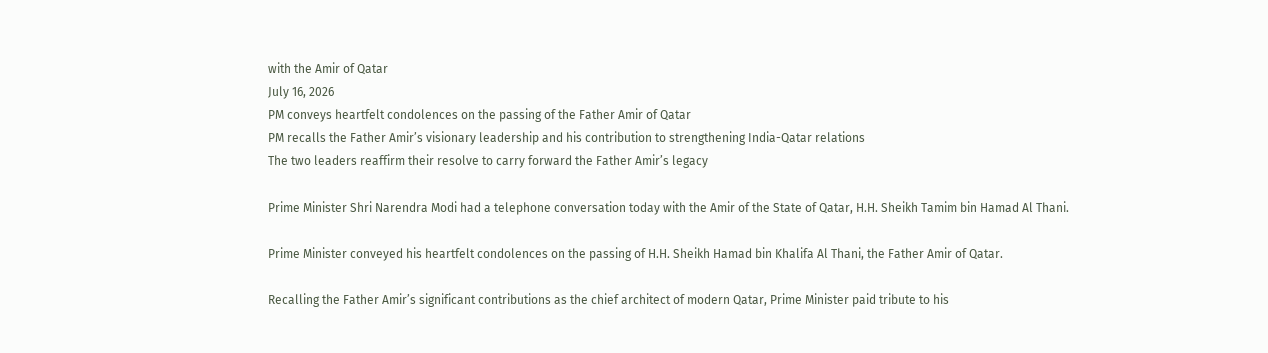with the Amir of Qatar
July 16, 2026
PM conveys heartfelt condolences on the passing of the Father Amir of Qatar
PM recalls the Father Amir’s visionary leadership and his contribution to strengthening India-Qatar relations
The two leaders reaffirm their resolve to carry forward the Father Amir’s legacy

Prime Minister Shri Narendra Modi had a telephone conversation today with the Amir of the State of Qatar, H.H. Sheikh Tamim bin Hamad Al Thani.

Prime Minister conveyed his heartfelt condolences on the passing of H.H. Sheikh Hamad bin Khalifa Al Thani, the Father Amir of Qatar.

Recalling the Father Amir’s significant contributions as the chief architect of modern Qatar, Prime Minister paid tribute to his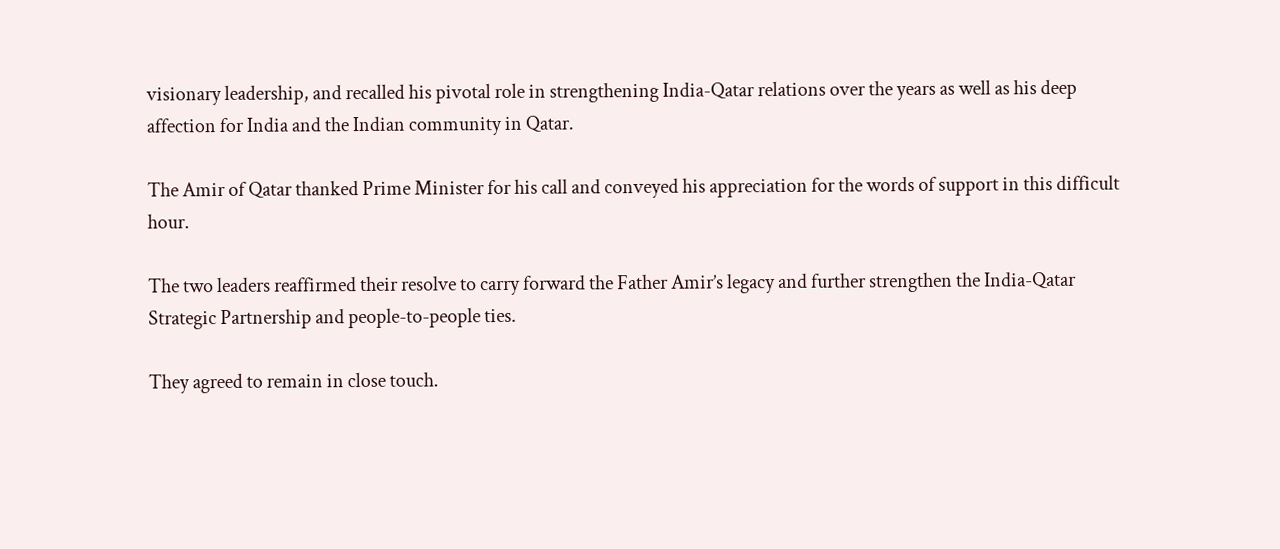visionary leadership, and recalled his pivotal role in strengthening India-Qatar relations over the years as well as his deep affection for India and the Indian community in Qatar.

The Amir of Qatar thanked Prime Minister for his call and conveyed his appreciation for the words of support in this difficult hour.

The two leaders reaffirmed their resolve to carry forward the Father Amir’s legacy and further strengthen the India-Qatar Strategic Partnership and people-to-people ties.

They agreed to remain in close touch.